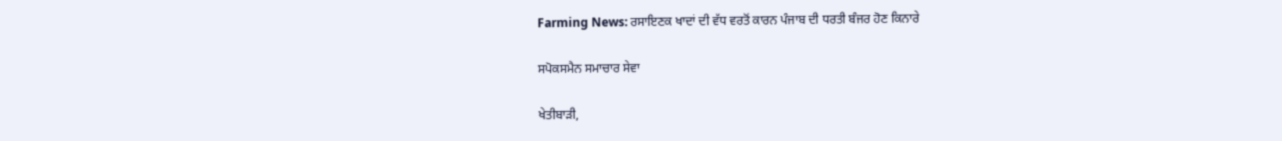Farming News: ਰਸਾਇਣਕ ਖਾਦਾਂ ਦੀ ਵੱਧ ਵਰਤੋਂ ਕਾਰਨ ਪੰਜਾਬ ਦੀ ਧਰਤੀ ਬੰਜਰ ਹੋਣ ਕਿਨਾਰੇ

ਸਪੋਕਸਮੈਨ ਸਮਾਚਾਰ ਸੇਵਾ

ਖੇਤੀਬਾੜੀ,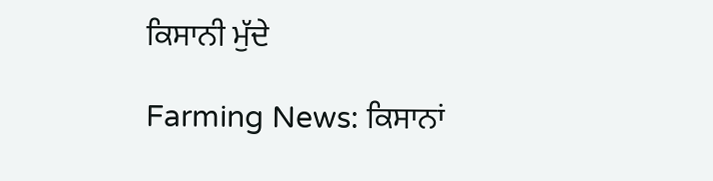ਕਿਸਾਨੀ ਮੁੱਦੇ

Farming News: ਕਿਸਾਨਾਂ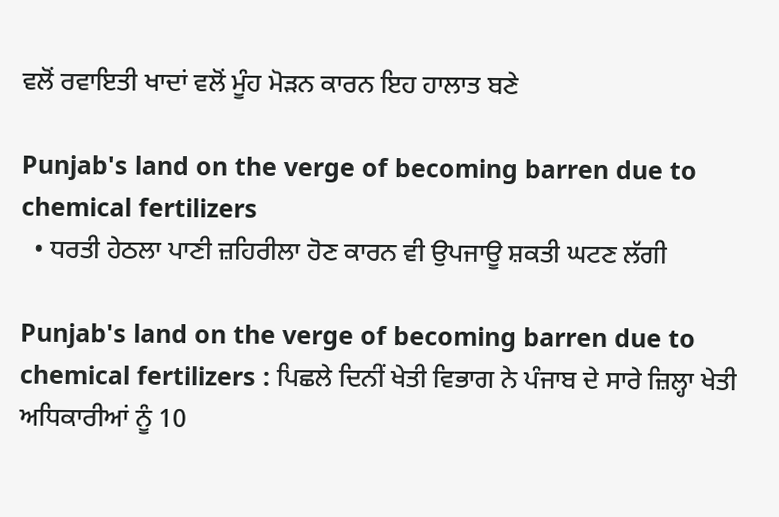ਵਲੋਂ ਰਵਾਇਤੀ ਖਾਦਾਂ ਵਲੋਂ ਮੂੰਹ ਮੋੜਨ ਕਾਰਨ ਇਹ ਹਾਲਾਤ ਬਣੇ

Punjab's land on the verge of becoming barren due to chemical fertilizers
  • ਧਰਤੀ ਹੇਠਲਾ ਪਾਣੀ ਜ਼ਹਿਰੀਲਾ ਹੋਣ ਕਾਰਨ ਵੀ ਉਪਜਾਊ ਸ਼ਕਤੀ ਘਟਣ ਲੱਗੀ

Punjab's land on the verge of becoming barren due to chemical fertilizers : ਪਿਛਲੇ ਦਿਨੀਂ ਖੇਤੀ ਵਿਭਾਗ ਨੇ ਪੰਜਾਬ ਦੇ ਸਾਰੇ ਜ਼ਿਲ੍ਹਾ ਖੇਤੀ ਅਧਿਕਾਰੀਆਂ ਨੂੰ 10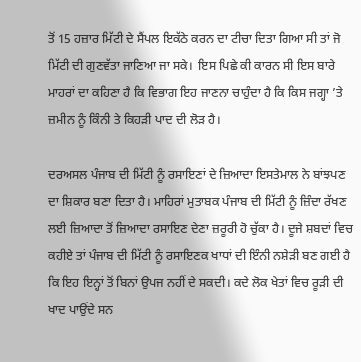ਤੋਂ 15 ਹਜ਼ਾਰ ਮਿੱਟੀ ਦੇ ਸੈਂਪਲ ਇਕੱਠੇ ਕਰਨ ਦਾ ਟੀਚਾ ਦਿਤਾ ਗਿਆ ਸੀ ਤਾਂ ਜੋ ਮਿੱਟੀ ਦੀ ਗੁਣਵੱਤਾ ਜਾਣਿਆ ਜਾ ਸਕੇ।  ਇਸ ਪਿਛੇ ਕੀ ਕਾਰਨ ਸੀ ਇਸ ਬਾਰੇ ਮਾਹਰਾਂ ਦਾ ਕਹਿਣਾ ਹੈ ਕਿ ਵਿਭਾਗ ਇਹ ਜਾਣਨਾ ਚਾਹੁੰਦਾ ਹੈ ਕਿ ਕਿਸ ਜਗ੍ਹਾ ’ਤੇ ਜ਼ਮੀਨ ਨੂੰ ਕਿੰਨੀ ਤੇ ਕਿਹੜੀ ਪਾਦ ਦੀ ਲੋੜ ਹੈ।

ਦਰਅਸਲ ਪੰਜਾਬ ਦੀ ਮਿੱਟੀ ਨੂੰ ਰਸਾਇਣਾਂ ਦੇ ਜ਼ਿਆਦਾ ਇਸਤੇਮਾਲ ਨੇ ਬਾਂਝਪਣ ਦਾ ਸ਼ਿਕਾਰ ਬਣਾ ਦਿਤਾ ਹੈ। ਮਾਹਿਰਾਂ ਮੁਤਾਬਕ ਪੰਜਾਬ ਦੀ ਮਿੱਟੀ ਨੂੰ ਜ਼ਿੰਦਾ ਰੱਖਣ ਲਈ ਜ਼ਿਆਦਾ ਤੋਂ ਜ਼ਿਆਦਾ ਰਸਾਇਣ ਦੇਣਾ ਜ਼ਰੂਰੀ ਹੋ ਚੁੱਕਾ ਹੈ। ਦੂਜੇ ਸ਼ਬਦਾਂ ਵਿਚ ਕਹੀਏ ਤਾਂ ਪੰਜਾਬ ਦੀ ਮਿੱਟੀ ਨੂੰ ਰਸਾਇਣਕ ਖਾਧਾਂ ਦੀ ਇੰਨੀ ਨਸ਼ੇੜੀ ਬਣ ਗਈ ਹੈ ਕਿ ਇਹ ਇਨ੍ਹਾਂ ਤੋਂ ਬਿਨਾਂ ਉਪਜ ਨਹੀਂ ਦੇ ਸਕਦੀ। ਕਦੇ ਲੋਕ ਖੇਤਾਂ ਵਿਚ ਰੂੜੀ ਦੀ ਖਾਦ ਪਾਉਂਦੇ ਸਨ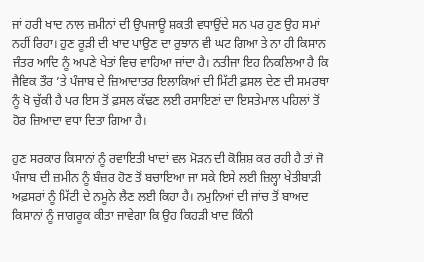ਜਾਂ ਹਰੀ ਖਾਦ ਨਾਲ ਜ਼ਮੀਨਾਂ ਦੀ ਉਪਜਾਊ ਸ਼ਕਤੀ ਵਧਾਉਂਦੇ ਸਨ ਪਰ ਹੁਣ ਉਹ ਸਮਾਂ ਨਹੀਂ ਰਿਹਾ। ਹੁਣ ਰੂੜੀ ਦੀ ਖਾਦ ਪਾਉਣ ਦਾ ਰੁਝਾਨ ਵੀ ਘਟ ਗਿਆ ਤੇ ਨਾ ਹੀ ਕਿਸਾਨ ਜੰਤਰ ਆਦਿ ਨੂੰ ਅਪਣੇ ਖੇਤਾਂ ਵਿਚ ਵਾਹਿਆ ਜਾਂਦਾ ਹੈ। ਨਤੀਜਾ ਇਹ ਨਿਕਲਿਆ ਹੈ ਕਿ ਜੈਵਿਕ ਤੌਰ ’ਤੇ ਪੰਜਾਬ ਦੇ ਜ਼ਿਆਦਾਤਰ ਇਲਾਕਿਆਂ ਦੀ ਮਿੱਟੀ ਫ਼ਸਲ ਦੇਣ ਦੀ ਸਮਰਥਾ ਨੂੰ ਖੋ ਚੁੱਕੀ ਹੈ ਪਰ ਇਸ ਤੋਂ ਫ਼ਸਲ ਕੱਢਣ ਲਈ ਰਸਾਇਣਾਂ ਦਾ ਇਸਤੇਮਾਲ ਪਹਿਲਾਂ ਤੋਂ ਹੋਰ ਜ਼ਿਆਦਾ ਵਧਾ ਦਿਤਾ ਗਿਆ ਹੈ।

ਹੁਣ ਸਰਕਾਰ ਕਿਸਾਨਾਂ ਨੂੰ ਰਵਾਇਤੀ ਖਾਦਾਂ ਵਲ ਮੋੜਨ ਦੀ ਕੋਸ਼ਿਸ਼ ਕਰ ਰਹੀ ਹੈ ਤਾਂ ਜੋ ਪੰਜਾਬ ਦੀ ਜ਼ਮੀਨ ਨੂੰ ਬੰਜ਼ਰ ਹੋਣ ਤੋਂ ਬਚਾਇਆ ਜਾ ਸਕੇ ਇਸੇ ਲਈ ਜ਼ਿਲ੍ਹਾ ਖੇਤੀਬਾੜੀ ਅਫ਼ਸਰਾਂ ਨੂੰ ਮਿੱਟੀ ਦੇ ਨਮੂਨੇ ਲੈਣ ਲਈ ਕਿਹਾ ਹੈ। ਨਮੁਨਿਆਂ ਦੀ ਜਾਂਚ ਤੋਂ ਬਾਅਦ ਕਿਸਾਨਾਂ ਨੂੰ ਜਾਗਰੂਕ ਕੀਤਾ ਜਾਵੇਗਾ ਕਿ ਉਹ ਕਿਹੜੀ ਖਾਦ ਕਿੰਨੀ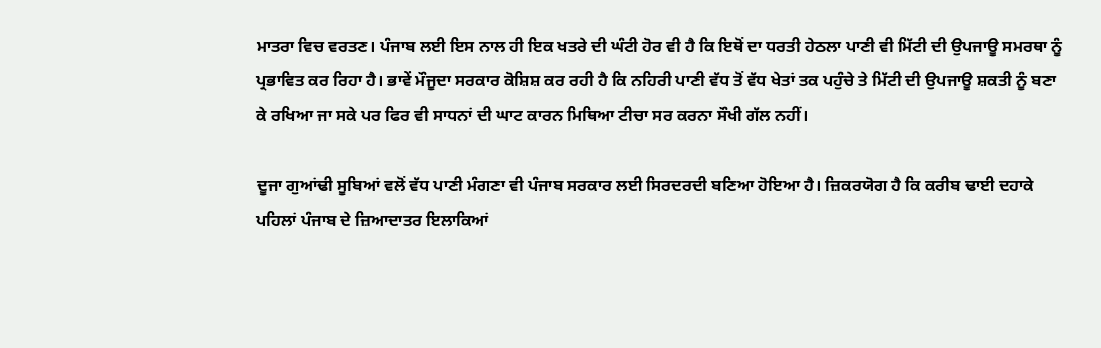ਮਾਤਰਾ ਵਿਚ ਵਰਤਣ। ਪੰਜਾਬ ਲਈ ਇਸ ਨਾਲ ਹੀ ਇਕ ਖਤਰੇ ਦੀ ਘੰਟੀ ਹੋਰ ਵੀ ਹੈ ਕਿ ਇਥੋਂ ਦਾ ਧਰਤੀ ਹੇਠਲਾ ਪਾਣੀ ਵੀ ਮਿੱਟੀ ਦੀ ਉਪਜਾਊ ਸਮਰਥਾ ਨੂੰ ਪ੍ਰਭਾਵਿਤ ਕਰ ਰਿਹਾ ਹੈ। ਭਾਵੇਂ ਮੌਜੂਦਾ ਸਰਕਾਰ ਕੋਸ਼ਿਸ਼ ਕਰ ਰਹੀ ਹੈ ਕਿ ਨਹਿਰੀ ਪਾਣੀ ਵੱਧ ਤੋਂ ਵੱਧ ਖੇਤਾਂ ਤਕ ਪਹੁੰਚੇ ਤੇ ਮਿੱਟੀ ਦੀ ਉਪਜਾਊ ਸ਼ਕਤੀ ਨੂੰ ਬਣਾ ਕੇ ਰਖਿਆ ਜਾ ਸਕੇ ਪਰ ਫਿਰ ਵੀ ਸਾਧਨਾਂ ਦੀ ਘਾਟ ਕਾਰਨ ਮਿਥਿਆ ਟੀਚਾ ਸਰ ਕਰਨਾ ਸੌਖੀ ਗੱਲ ਨਹੀਂ।

ਦੂਜਾ ਗੁਆਂਢੀ ਸੂਬਿਆਂ ਵਲੋਂ ਵੱਧ ਪਾਣੀ ਮੰਗਣਾ ਵੀ ਪੰਜਾਬ ਸਰਕਾਰ ਲਈ ਸਿਰਦਰਦੀ ਬਣਿਆ ਹੋਇਆ ਹੈ। ਜ਼ਿਕਰਯੋਗ ਹੈ ਕਿ ਕਰੀਬ ਢਾਈ ਦਹਾਕੇ ਪਹਿਲਾਂ ਪੰਜਾਬ ਦੇ ਜ਼ਿਆਦਾਤਰ ਇਲਾਕਿਆਂ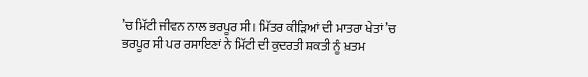’ਚ ਮਿੱਟੀ ਜੀਵਨ ਨਾਲ ਭਰਪੂਰ ਸੀ। ਮਿੱਤਰ ਕੀੜਿਆਂ ਦੀ ਮਾਤਰਾ ਖੇਤਾਂ ’ਚ ਭਰਪੂਰ ਸੀ ਪਰ ਰਸਾਇਣਾਂ ਨੇ ਮਿੱਟੀ ਦੀ ਕੁਦਰਤੀ ਸ਼ਕਤੀ ਨੂੰ ਖ਼ਤਮ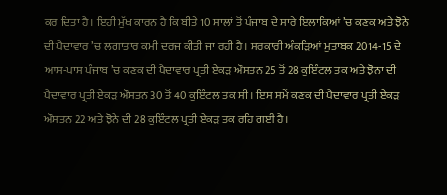ਕਰ ਦਿਤਾ ਹੈ। ਇਹੀ ਮੁੱਖ ਕਾਰਨ ਹੈ ਕਿ ਬੀਤੇ 10 ਸਾਲਾਂ ਤੋਂ ਪੰਜਾਬ ਦੇ ਸਾਰੇ ਇਲਾਕਿਆਂ ’ਚ ਕਣਕ ਅਤੇ ਝੋਨੇ ਦੀ ਪੈਦਾਵਾਰ ’ਚ ਲਗਾਤਾਰ ਕਮੀ ਦਰਜ ਕੀਤੀ ਜਾ ਰਹੀ ਹੈ। ਸਰਕਾਰੀ ਅੰਕੜਿਆਂ ਮੁਤਾਬਕ 2014-15 ਦੇ ਆਸ-ਪਾਸ ਪੰਜਾਬ ’ਚ ਕਣਕ ਦੀ ਪੈਦਾਵਾਰ ਪ੍ਰਤੀ ਏਕੜ ਔਸਤਨ 25 ਤੋਂ 28 ਕੁਇੰਟਲ ਤਕ ਅਤੇ ਝੋਨਾ ਦੀ ਪੈਦਾਵਾਰ ਪ੍ਰਤੀ ਏਕੜ ਔਸਤਨ 30 ਤੋਂ 40 ਕੁਇੰਟਲ ਤਕ ਸੀ। ਇਸ ਸਮੇਂ ਕਣਕ ਦੀ ਪੈਦਾਵਾਰ ਪ੍ਰਤੀ ਏਕੜ ਔਸਤਨ 22 ਅਤੇ ਝੋਨੇ ਦੀ 28 ਕੁਇੰਟਲ ਪ੍ਰਤੀ ਏਕੜ ਤਕ ਰਹਿ ਗਈ ਹੈ।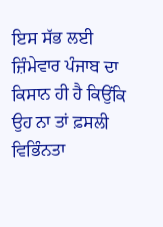ਇਸ ਸੱਭ ਲਈ ਜ਼ਿੰਮੇਵਾਰ ਪੰਜਾਬ ਦਾ ਕਿਸਾਨ ਹੀ ਹੈ ਕਿਉਂਕਿ ਉਹ ਨਾ ਤਾਂ ਫ਼ਸਲੀ ਵਿਭਿੰਨਤਾ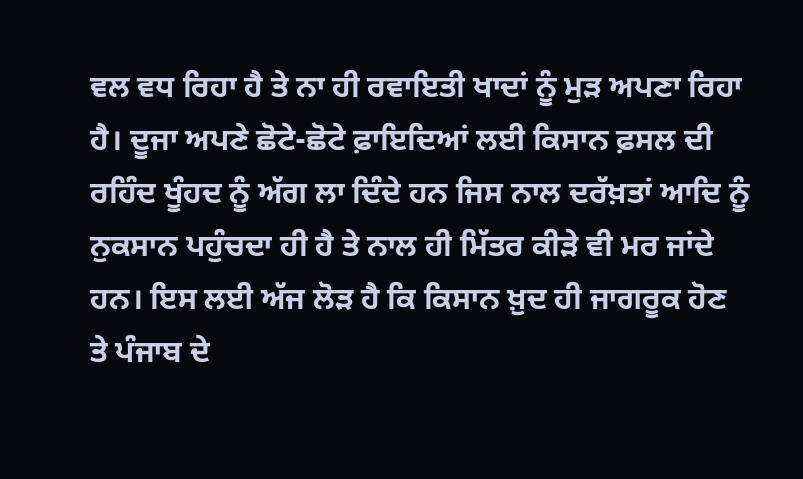ਵਲ ਵਧ ਰਿਹਾ ਹੈ ਤੇ ਨਾ ਹੀ ਰਵਾਇਤੀ ਖਾਦਾਂ ਨੂੰ ਮੁੜ ਅਪਣਾ ਰਿਹਾ ਹੈ। ਦੂਜਾ ਅਪਣੇ ਛੋਟੇ-ਛੋਟੇ ਫ਼ਾਇਦਿਆਂ ਲਈ ਕਿਸਾਨ ਫ਼ਸਲ ਦੀ ਰਹਿੰਦ ਖੂੰਹਦ ਨੂੰ ਅੱਗ ਲਾ ਦਿੰਦੇ ਹਨ ਜਿਸ ਨਾਲ ਦਰੱਖ਼ਤਾਂ ਆਦਿ ਨੂੰ ਨੁਕਸਾਨ ਪਹੁੰਚਦਾ ਹੀ ਹੈ ਤੇ ਨਾਲ ਹੀ ਮਿੱਤਰ ਕੀੜੇ ਵੀ ਮਰ ਜਾਂਦੇ ਹਨ। ਇਸ ਲਈ ਅੱਜ ਲੋੜ ਹੈ ਕਿ ਕਿਸਾਨ ਖ਼ੁਦ ਹੀ ਜਾਗਰੂਕ ਹੋਣ ਤੇ ਪੰਜਾਬ ਦੇ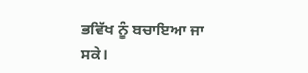ਭਵਿੱਖ ਨੂੰ ਬਚਾਇਆ ਜਾ ਸਕੇ।